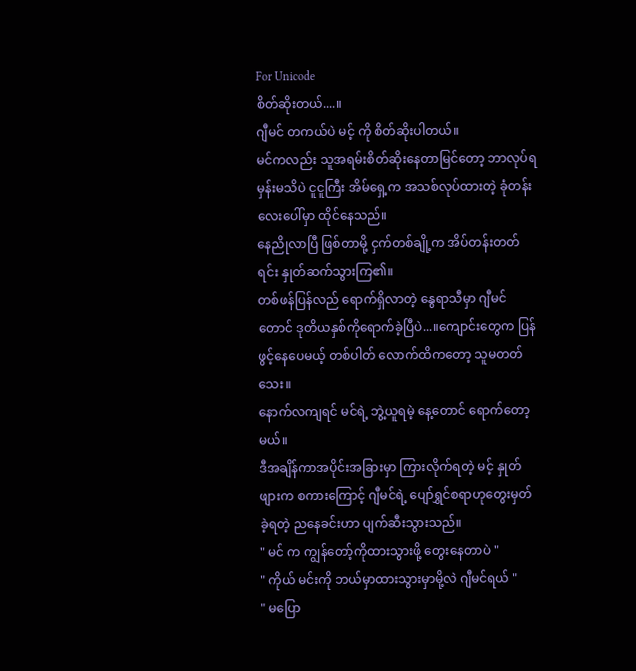For Unicode
စိတ်ဆိုးတယ်....။
ဂျီမင် တကယ်ပဲ မင့် ကို စိတ်ဆိုးပါတယ်။
မင်ကလည်း သူအရမ်းစိတ်ဆိုးနေတာမြင်တော့ ဘာလုပ်ရမှန်းမသိပဲ ငူငူကြီး အိမ်ရှေ့က အသစ်လုပ်ထားတဲ့ ခုံတန်းလေးပေါ်မှာ ထိုင်နေသည်။
နေညိုလာပြီ ဖြစ်တာမို့ ငှက်တစ်ချို့က အိပ်တန်းတတ်ရင်း နှုတ်ဆက်သွားကြ၏။
တစ်ဖန်ပြန်လည် ရောက်ရှိလာတဲ့ နွေရာသီမှာ ဂျီမင်တောင် ဒုတိယနှစ်ကိုရောက်ခဲ့ပြီပဲ...။ကျောင်းတွေက ပြန်ဖွင့်နေပေမယ့် တစ်ပါတ် လောက်ထိကတော့ သူမတတ်သေး။
နောက်လကျရင် မင်ရဲ့ ဘွဲ့ယူရမဲ့ နေ့တောင် ရောက်တော့မယ်။
ဒီအချိန်ကာအပိုင်းအခြားမှာ ကြားလိုက်ရတဲ့ မင့် နှုတ်ဖျားက စကားကြောင့် ဂျီမင်ရဲ့ ပျော်ရွှင်စရာဟုတွေးမှတ်ခဲ့ရတဲ့ ညနေခင်းဟာ ပျက်ဆီးသွားသည်။
" မင် က ကျွန်တော့်ကိုထားသွားဖို့ တွေးနေတာပဲ "
" ကိုယ် မင်းကို ဘယ်မှာထားသွားမှာမို့လဲ ဂျီမင်ရယ် "
" မပြော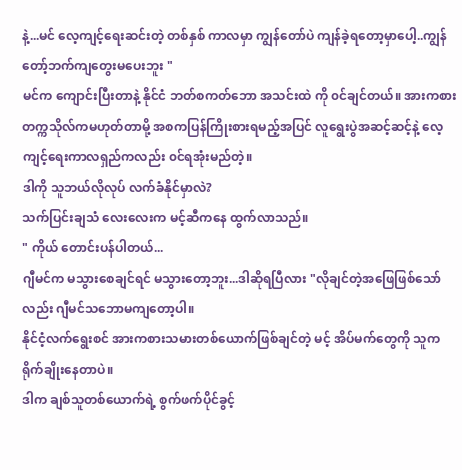နဲ့...မင် လေ့ကျင့်ရေးဆင်းတဲ့ တစ်နှစ် ကာလမှာ ကျွန်တော်ပဲ ကျန်ခဲ့ရတော့မှာပေါ့..ကျွန်တော့်ဘက်ကျတွေးမပေးဘူး "
မင်က ကျောင်းပြီးတာနဲ့ နိုင်ငံ ဘတ်စကတ်ဘော အသင်းထဲ ကို ၀င်ချင်တယ်။ အားကစားတက္ကသိုလ်ကမဟုတ်တာမို့ အစကပြန်ကြိုးစားရမည့်အပြင် လူရွေးပွဲအဆင့်ဆင့်နဲ့ လေ့ကျင့်ရေးကာလရှည်ကလည်း ၀င်ရအုံးမည်တဲ့။
ဒါကို သူဘယ်လိုလုပ် လက်ခံနိုင်မှာလဲ?
သက်ပြင်းချသံ လေးလေးက မင့်ဆီကနေ ထွက်လာသည်။
" ကိုယ် တောင်းပန်ပါတယ်...
ဂျီမင်က မသွားစေချင်ရင် မသွားတော့ဘူး...ဒါဆိုရပြီလား "လိုချင်တဲ့အဖြေဖြစ်သော်လည်း ဂျီမင်သဘောမကျတော့ပါ။
နိုင်ငံ့လက်ရွေးစင် အားကစားသမားတစ်ယောက်ဖြစ်ချင်တဲ့ မင့် အိပ်မက်တွေကို သူကရိုက်ချိုးနေတာပဲ။
ဒါက ချစ်သူတစ်ယောက်ရဲ့ စွက်ဖက်ပိုင်ခွင့်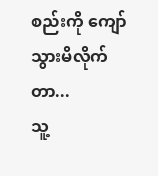စည်းကို ကျော်သွားမိလိုက်တာ...
သူ့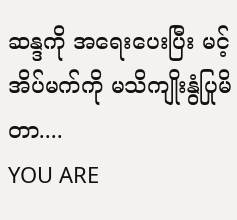ဆန္ဒကို အရေးပေးပြီး မင့်အိပ်မက်ကို မသိကျိုးနွံပြုမိတာ....
YOU ARE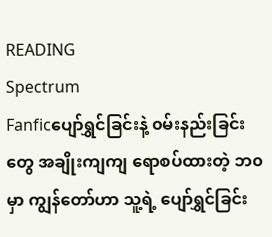READING
Spectrum
Fanficပျော်ရွှင်ခြင်းနဲ့ ၀မ်းနည်းခြင်းတွေ အချိုးကျကျ ရောစပ်ထားတဲ့ ဘ၀ မှာ ကျွန်တော်ဟာ သူ့ရဲ့ ပျော်ရွှင်ခြင်း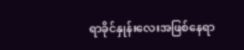ရာခိုင်နှုန်းလေးအဖြစ်နေရာ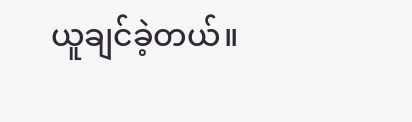ယူချင်ခဲ့တယ်။